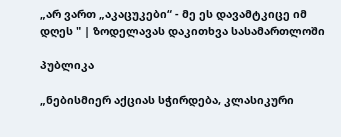„არ ვართ „აკაცუკები“ - მე ეს დავამტკიცე იმ დღეს " | ზოდელავას დაკითხვა სასამართლოში

პუბლიკა

„ნებისმიერ აქციას სჭირდება, კლასიკური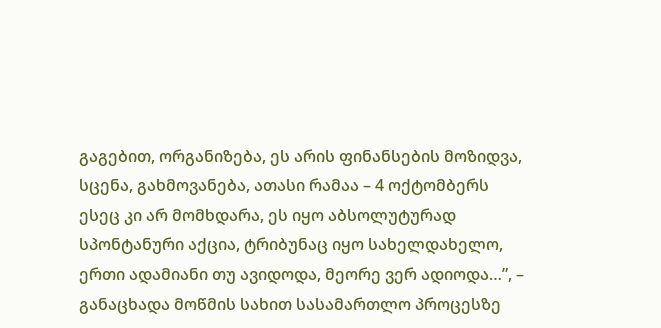გაგებით, ორგანიზება, ეს არის ფინანსების მოზიდვა, სცენა, გახმოვანება, ათასი რამაა – 4 ოქტომბერს ესეც კი არ მომხდარა, ეს იყო აბსოლუტურად სპონტანური აქცია, ტრიბუნაც იყო სახელდახელო, ერთი ადამიანი თუ ავიდოდა, მეორე ვერ ადიოდა…”, – განაცხადა მოწმის სახით სასამართლო პროცესზე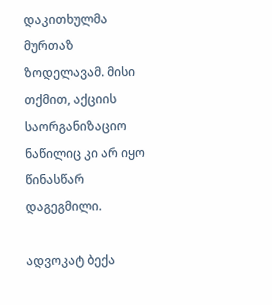დაკითხულმა მურთაზ ზოდელავამ. მისი თქმით, აქციის საორგანიზაციო ნაწილიც კი არ იყო წინასწარ დაგეგმილი.

ადვოკატ ბექა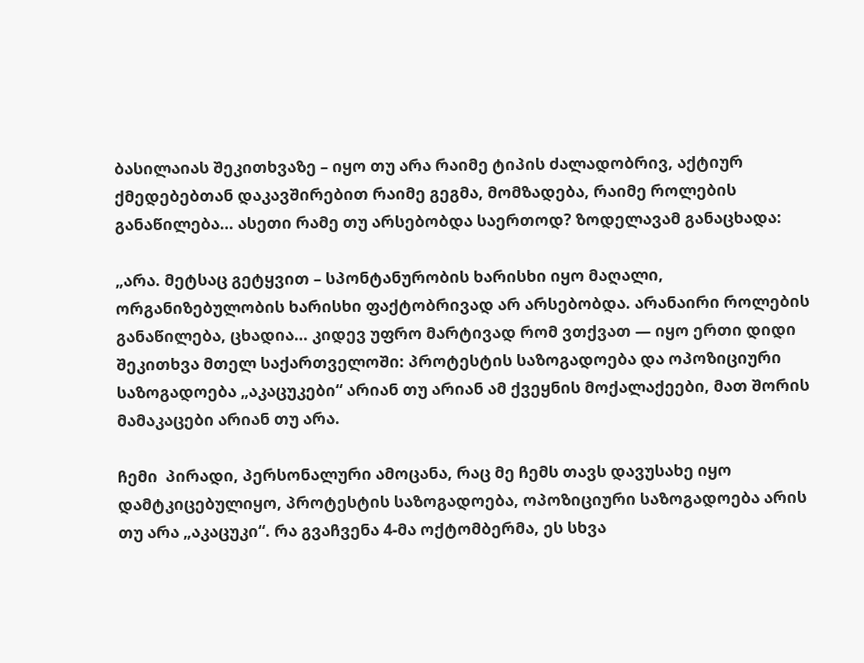ბასილაიას შეკითხვაზე – იყო თუ არა რაიმე ტიპის ძალადობრივ, აქტიურ ქმედებებთან დაკავშირებით რაიმე გეგმა, მომზადება, რაიმე როლების განაწილება… ასეთი რამე თუ არსებობდა საერთოდ? ზოდელავამ განაცხადა:

„არა. მეტსაც გეტყვით – სპონტანურობის ხარისხი იყო მაღალი, ორგანიზებულობის ხარისხი ფაქტობრივად არ არსებობდა. არანაირი როლების განაწილება, ცხადია… კიდევ უფრო მარტივად რომ ვთქვათ — იყო ერთი დიდი შეკითხვა მთელ საქართველოში: პროტესტის საზოგადოება და ოპოზიციური საზოგადოება „აკაცუკები“ არიან თუ არიან ამ ქვეყნის მოქალაქეები, მათ შორის მამაკაცები არიან თუ არა.

ჩემი  პირადი, პერსონალური ამოცანა, რაც მე ჩემს თავს დავუსახე იყო დამტკიცებულიყო, პროტესტის საზოგადოება, ოპოზიციური საზოგადოება არის თუ არა „აკაცუკი“. რა გვაჩვენა 4-მა ოქტომბერმა, ეს სხვა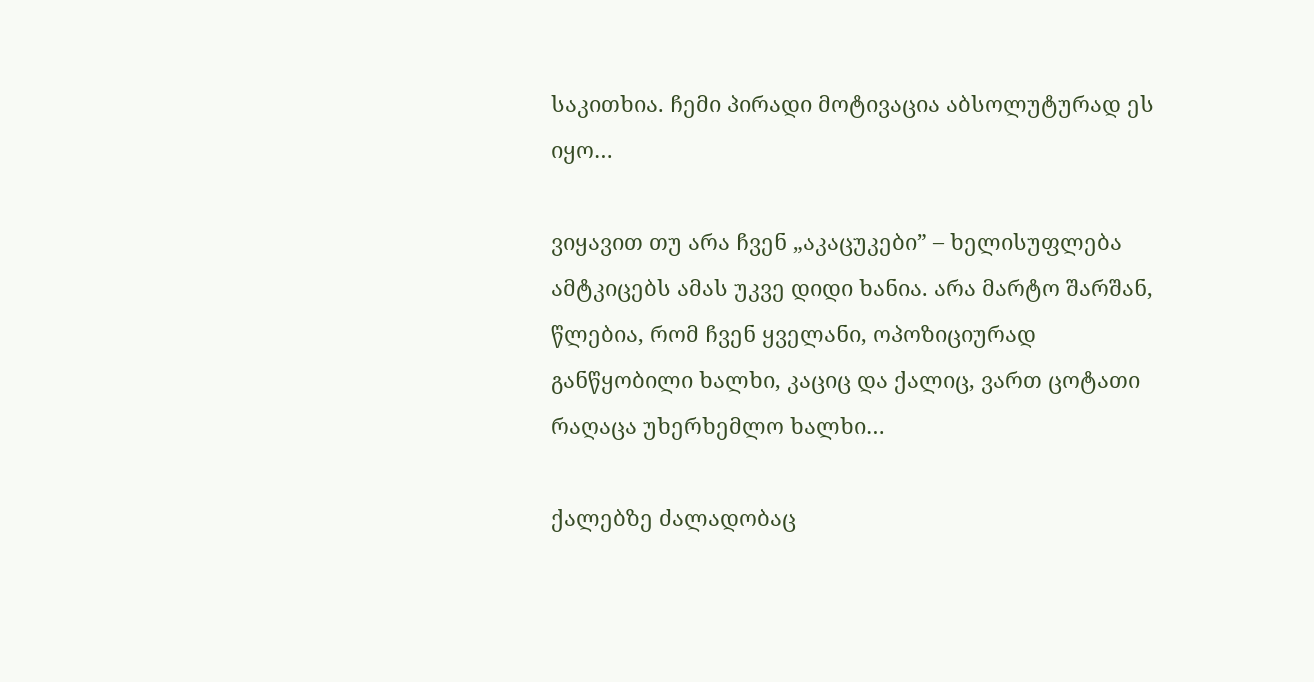საკითხია. ჩემი პირადი მოტივაცია აბსოლუტურად ეს იყო…

ვიყავით თუ არა ჩვენ „აკაცუკები” – ხელისუფლება ამტკიცებს ამას უკვე დიდი ხანია. არა მარტო შარშან, წლებია, რომ ჩვენ ყველანი, ოპოზიციურად განწყობილი ხალხი, კაციც და ქალიც, ვართ ცოტათი რაღაცა უხერხემლო ხალხი…

ქალებზე ძალადობაც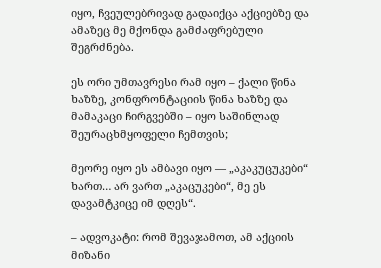იყო, ჩვეულებრივად გადაიქცა აქციებზე და ამაზეც მე მქონდა გამძაფრებული შეგრძნება.

ეს ორი უმთავრესი რამ იყო – ქალი წინა ხაზზე, კონფრონტაციის წინა ხაზზე და მამაკაცი ჩირგვებში – იყო საშინლად შეურაცხმყოფელი ჩემთვის;

მეორე იყო ეს ამბავი იყო — „აკაკუცუკები“ ხართ… არ ვართ „აკაცუკები“, მე ეს დავამტკიცე იმ დღეს“.

– ადვოკატი: რომ შევაჯამოთ, ამ აქციის მიზანი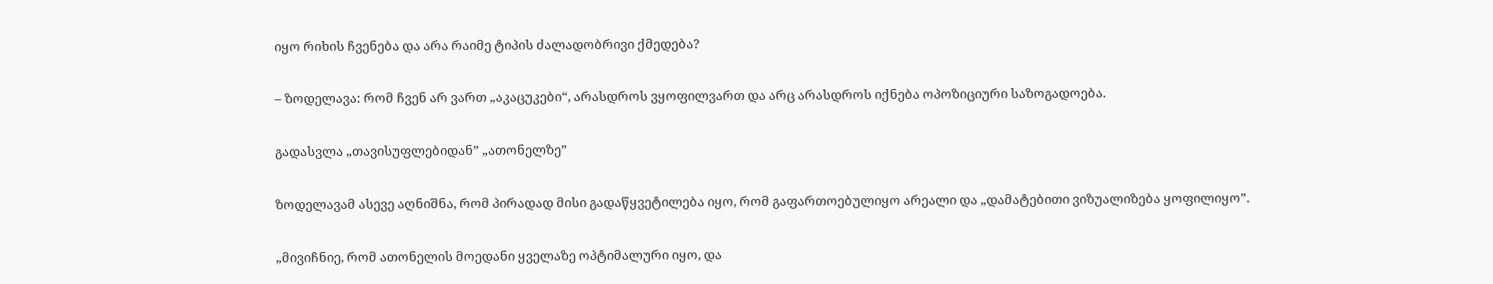იყო რიხის ჩვენება და არა რაიმე ტიპის ძალადობრივი ქმედება?

– ზოდელავა: რომ ჩვენ არ ვართ „აკაცუკები“, არასდროს ვყოფილვართ და არც არასდროს იქნება ოპოზიციური საზოგადოება.

გადასვლა „თავისუფლებიდან” „ათონელზე”

ზოდელავამ ასევე აღნიშნა, რომ პირადად მისი გადაწყვეტილება იყო, რომ გაფართოებულიყო არეალი და „დამატებითი ვიზუალიზება ყოფილიყო”.

„მივიჩნიე, რომ ათონელის მოედანი ყველაზე ოპტიმალური იყო, და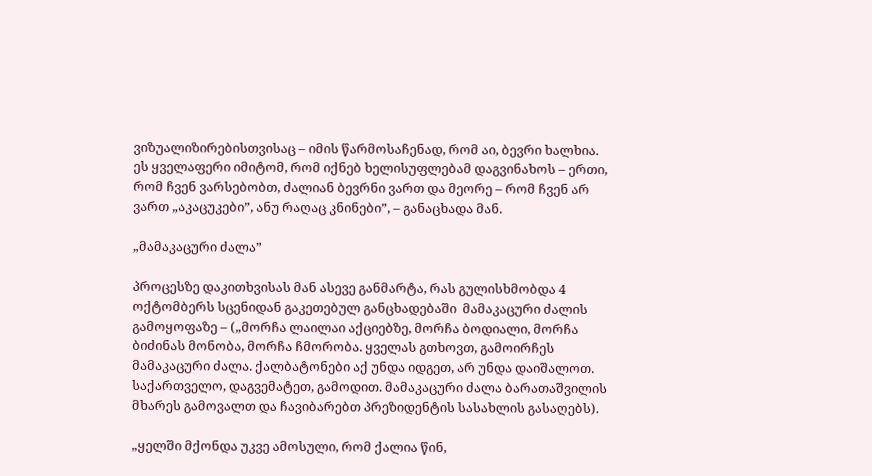ვიზუალიზირებისთვისაც – იმის წარმოსაჩენად, რომ აი, ბევრი ხალხია. ეს ყველაფერი იმიტომ, რომ იქნებ ხელისუფლებამ დაგვინახოს – ერთი, რომ ჩვენ ვარსებობთ, ძალიან ბევრნი ვართ და მეორე – რომ ჩვენ არ ვართ „აკაცუკები”, ანუ რაღაც კნინები”, – განაცხადა მან.

„მამაკაცური ძალა”

პროცესზე დაკითხვისას მან ასევე განმარტა, რას გულისხმობდა 4 ოქტომბერს სცენიდან გაკეთებულ განცხადებაში  მამაკაცური ძალის გამოყოფაზე – („მორჩა ლაილაი აქციებზე, მორჩა ბოდიალი, მორჩა ბიძინას მონობა, მორჩა ჩმორობა. ყველას გთხოვთ, გამოირჩეს მამაკაცური ძალა. ქალბატონები აქ უნდა იდგეთ, არ უნდა დაიშალოთ. საქართველო, დაგვემატეთ, გამოდით. მამაკაცური ძალა ბარათაშვილის მხარეს გამოვალთ და ჩავიბარებთ პრეზიდენტის სასახლის გასაღებს).

„ყელში მქონდა უკვე ამოსული, რომ ქალია წინ,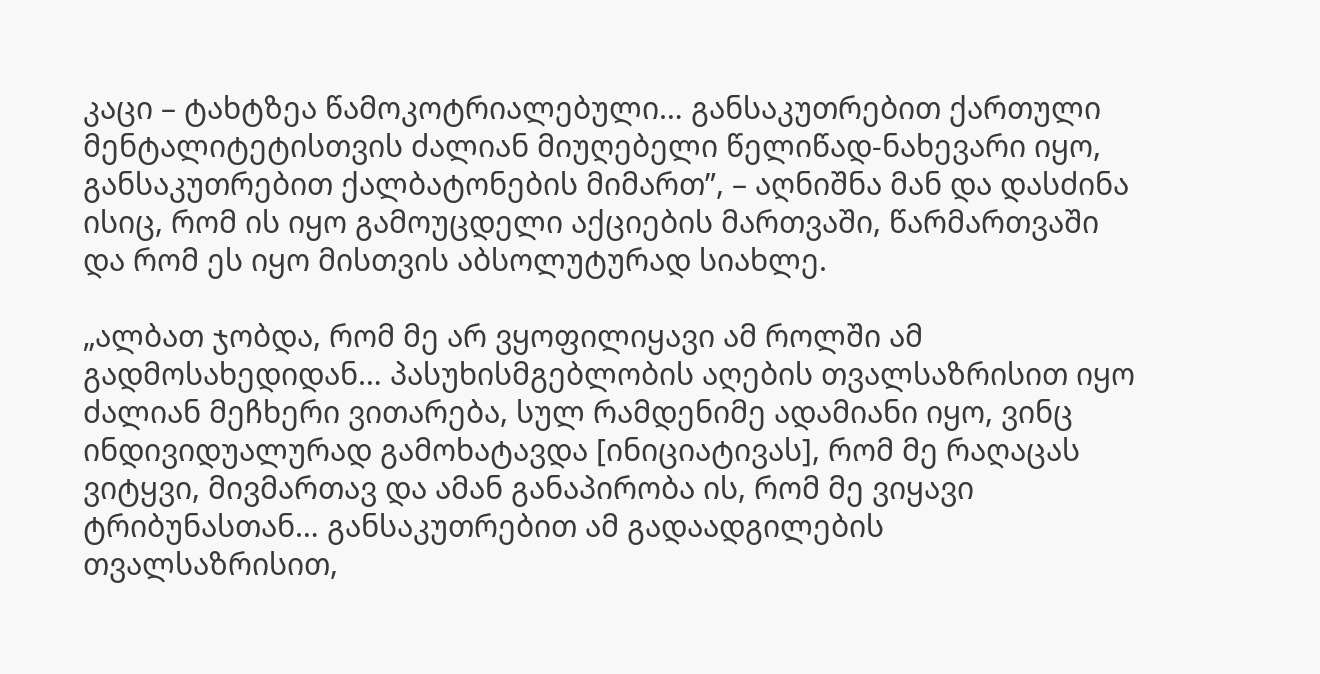კაცი – ტახტზეა წამოკოტრიალებული… განსაკუთრებით ქართული მენტალიტეტისთვის ძალიან მიუღებელი წელიწად-ნახევარი იყო, განსაკუთრებით ქალბატონების მიმართ”, – აღნიშნა მან და დასძინა ისიც, რომ ის იყო გამოუცდელი აქციების მართვაში, წარმართვაში და რომ ეს იყო მისთვის აბსოლუტურად სიახლე.

„ალბათ ჯობდა, რომ მე არ ვყოფილიყავი ამ როლში ამ გადმოსახედიდან… პასუხისმგებლობის აღების თვალსაზრისით იყო ძალიან მეჩხერი ვითარება, სულ რამდენიმე ადამიანი იყო, ვინც ინდივიდუალურად გამოხატავდა [ინიციატივას], რომ მე რაღაცას ვიტყვი, მივმართავ და ამან განაპირობა ის, რომ მე ვიყავი ტრიბუნასთან… განსაკუთრებით ამ გადაადგილების თვალსაზრისით,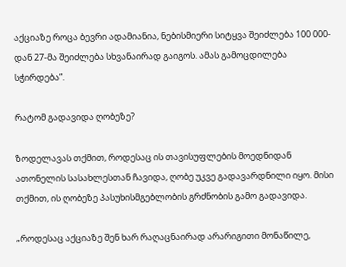აქციაზე როცა ბევრი ადამიანია, ნებისმიერი სიტყვა შეიძლება 100 000-დან 27-მა შეიძლება სხვანაირად გაიგოს. ამას გამოცდილება სჭირდება”.

რატომ გადავიდა ღობეზე?

ზოდელავას თქმით, როდესაც ის თავისუფლების მოედნიდან ათონელის სასახლესთან ჩავიდა, ღობე უკვე გადავარდნილი იყო. მისი თქმით, ის ღობეზე პასუხისმგებლობის გრძნობის გამო გადავიდა.

„როდესაც აქციაზე შენ ხარ რაღაცნაირად არარიგითი მონაწილე,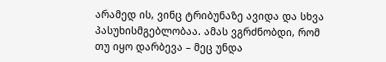არამედ ის, ვინც ტრიბუნაზე ავიდა და სხვა პასუხისმგებლობაა. ამას ვგრძნობდი, რომ თუ იყო დარბევა – მეც უნდა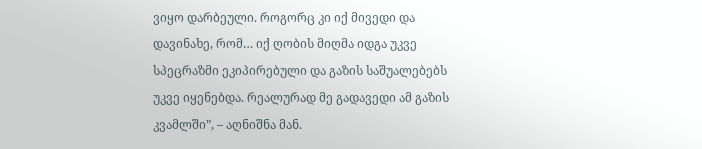ვიყო დარბეული. როგორც კი იქ მივედი და დავინახე, რომ… იქ ღობის მიღმა იდგა უკვე სპეცრაზმი ეკიპირებული და გაზის საშუალებებს უკვე იყენებდა. რეალურად მე გადავედი ამ გაზის კვამლში”, – აღნიშნა მან.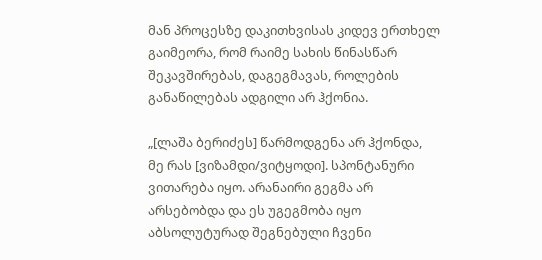მან პროცესზე დაკითხვისას კიდევ ერთხელ გაიმეორა, რომ რაიმე სახის წინასწარ შეკავშირებას, დაგეგმავას, როლების განაწილებას ადგილი არ ჰქონია.

„[ლაშა ბერიძეს] წარმოდგენა არ ჰქონდა, მე რას [ვიზამდი/ვიტყოდი]. სპონტანური ვითარება იყო. არანაირი გეგმა არ არსებობდა და ეს უგეგმობა იყო აბსოლუტურად შეგნებული ჩვენი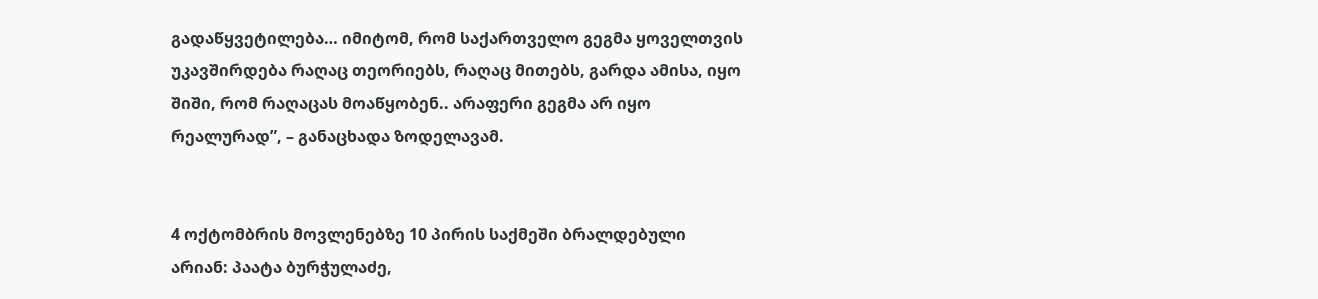გადაწყვეტილება… იმიტომ, რომ საქართველო გეგმა ყოველთვის უკავშირდება რაღაც თეორიებს, რაღაც მითებს, გარდა ამისა, იყო შიში, რომ რაღაცას მოაწყობენ.. არაფერი გეგმა არ იყო რეალურად”, – განაცხადა ზოდელავამ.


4 ოქტომბრის მოვლენებზე 10 პირის საქმეში ბრალდებული არიან: პაატა ბურჭულაძე,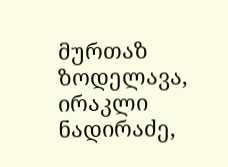მურთაზ ზოდელავა, ირაკლი ნადირაძე,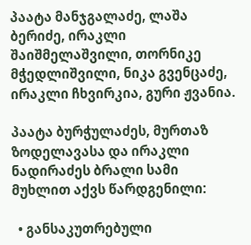პაატა მანჯგალაძე, ლაშა ბერიძე, ირაკლი შაიშმელაშვილი, თორნიკე მჭედლიშვილი, ნიკა გვენცაძე, ირაკლი ჩხვირკია, გური ჟვანია.

პაატა ბურჭულაძეს, მურთაზ ზოდელავასა და ირაკლი ნადირაძეს ბრალი სამი მუხლით აქვს წარდგენილი:

  • განსაკუთრებული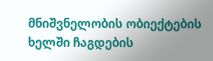მნიშვნელობის ობიექტების ხელში ჩაგდების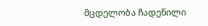მცდელობა ჩადენილი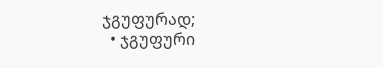ჯგუფურად;
  • ჯგუფური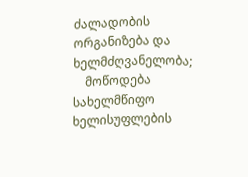ძალადობის ორგანიზება და ხელმძღვანელობა;
    მოწოდება სახელმწიფო ხელისუფლების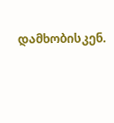დამხობისკენ.